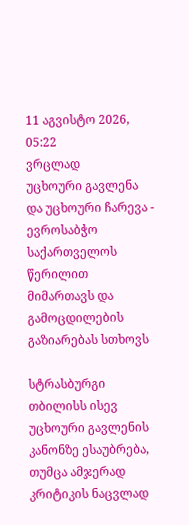11 აგვისტო 2026,   05:22
ვრცლად
უცხოური გავლენა და უცხოური ჩარევა - ევროსაბჭო საქართველოს წერილით მიმართავს და გამოცდილების გაზიარებას სთხოვს

სტრასბურგი თბილისს ისევ უცხოური გავლენის კანონზე ესაუბრება, თუმცა ამჯერად კრიტიკის ნაცვლად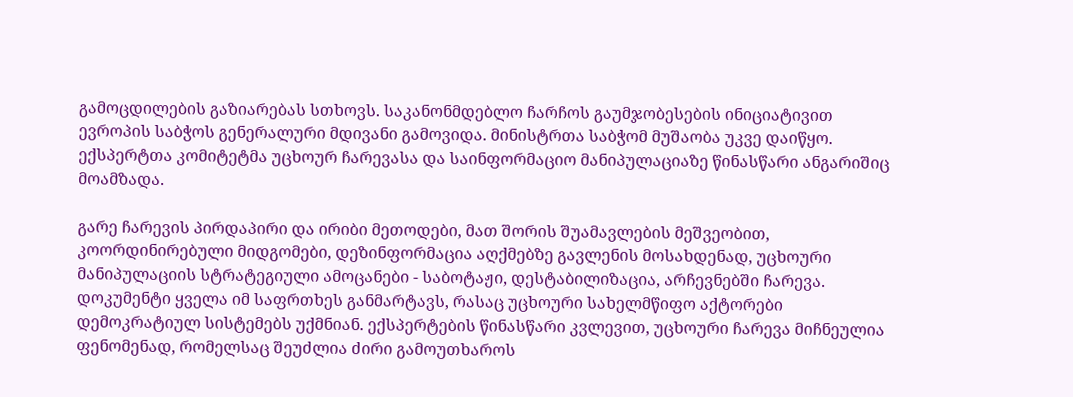გამოცდილების გაზიარებას სთხოვს. საკანონმდებლო ჩარჩოს გაუმჯობესების ინიციატივით ევროპის საბჭოს გენერალური მდივანი გამოვიდა. მინისტრთა საბჭომ მუშაობა უკვე დაიწყო. ექსპერტთა კომიტეტმა უცხოურ ჩარევასა და საინფორმაციო მანიპულაციაზე წინასწარი ანგარიშიც მოამზადა.

გარე ჩარევის პირდაპირი და ირიბი მეთოდები, მათ შორის შუამავლების მეშვეობით, კოორდინირებული მიდგომები, დეზინფორმაცია აღქმებზე გავლენის მოსახდენად, უცხოური მანიპულაციის სტრატეგიული ამოცანები - საბოტაჟი, დესტაბილიზაცია, არჩევნებში ჩარევა. დოკუმენტი ყველა იმ საფრთხეს განმარტავს, რასაც უცხოური სახელმწიფო აქტორები დემოკრატიულ სისტემებს უქმნიან. ექსპერტების წინასწარი კვლევით, უცხოური ჩარევა მიჩნეულია ფენომენად, რომელსაც შეუძლია ძირი გამოუთხაროს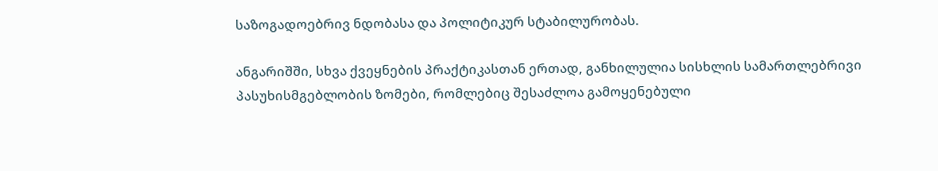საზოგადოებრივ ნდობასა და პოლიტიკურ სტაბილურობას.

ანგარიშში, სხვა ქვეყნების პრაქტიკასთან ერთად, განხილულია სისხლის სამართლებრივი პასუხისმგებლობის ზომები, რომლებიც შესაძლოა გამოყენებული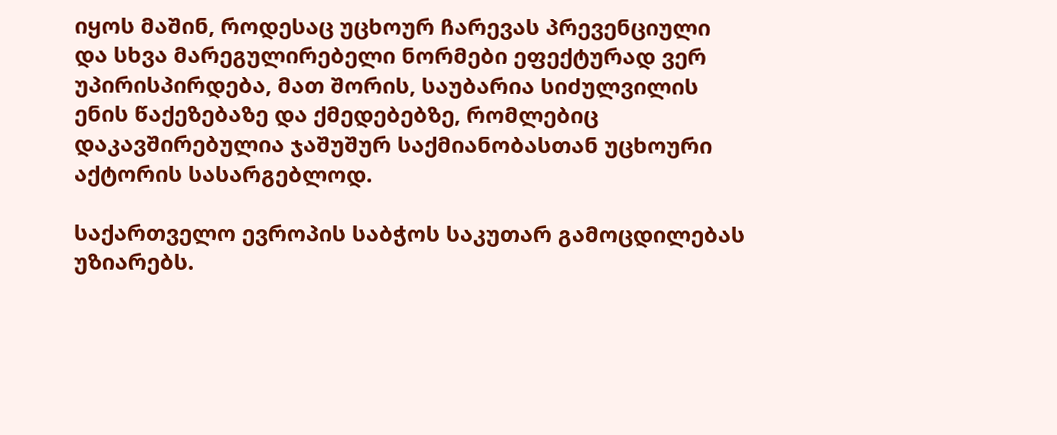იყოს მაშინ, როდესაც უცხოურ ჩარევას პრევენციული და სხვა მარეგულირებელი ნორმები ეფექტურად ვერ უპირისპირდება, მათ შორის, საუბარია სიძულვილის ენის წაქეზებაზე და ქმედებებზე, რომლებიც დაკავშირებულია ჯაშუშურ საქმიანობასთან უცხოური აქტორის სასარგებლოდ.

საქართველო ევროპის საბჭოს საკუთარ გამოცდილებას უზიარებს.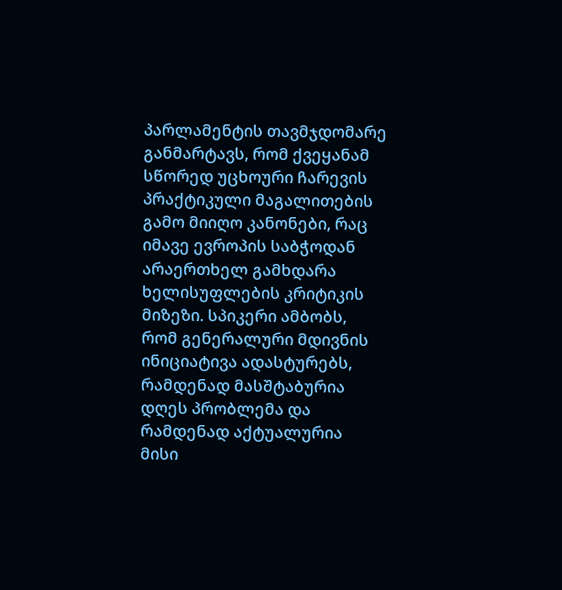პარლამენტის თავმჯდომარე განმარტავს, რომ ქვეყანამ სწორედ უცხოური ჩარევის პრაქტიკული მაგალითების გამო მიიღო კანონები, რაც იმავე ევროპის საბჭოდან არაერთხელ გამხდარა ხელისუფლების კრიტიკის მიზეზი. სპიკერი ამბობს, რომ გენერალური მდივნის ინიციატივა ადასტურებს, რამდენად მასშტაბურია დღეს პრობლემა და რამდენად აქტუალურია მისი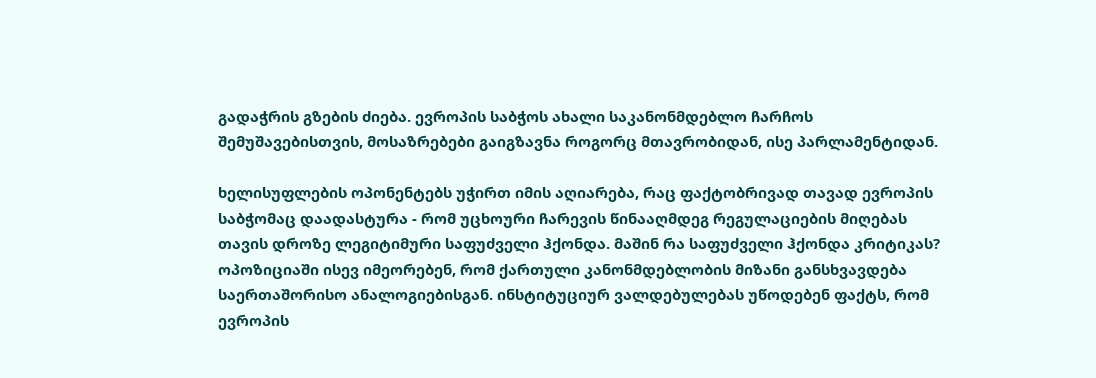გადაჭრის გზების ძიება. ევროპის საბჭოს ახალი საკანონმდებლო ჩარჩოს შემუშავებისთვის, მოსაზრებები გაიგზავნა როგორც მთავრობიდან, ისე პარლამენტიდან.

ხელისუფლების ოპონენტებს უჭირთ იმის აღიარება, რაც ფაქტობრივად თავად ევროპის საბჭომაც დაადასტურა - რომ უცხოური ჩარევის წინააღმდეგ რეგულაციების მიღებას თავის დროზე ლეგიტიმური საფუძველი ჰქონდა. მაშინ რა საფუძველი ჰქონდა კრიტიკას? ოპოზიციაში ისევ იმეორებენ, რომ ქართული კანონმდებლობის მიზანი განსხვავდება საერთაშორისო ანალოგიებისგან. ინსტიტუციურ ვალდებულებას უწოდებენ ფაქტს, რომ ევროპის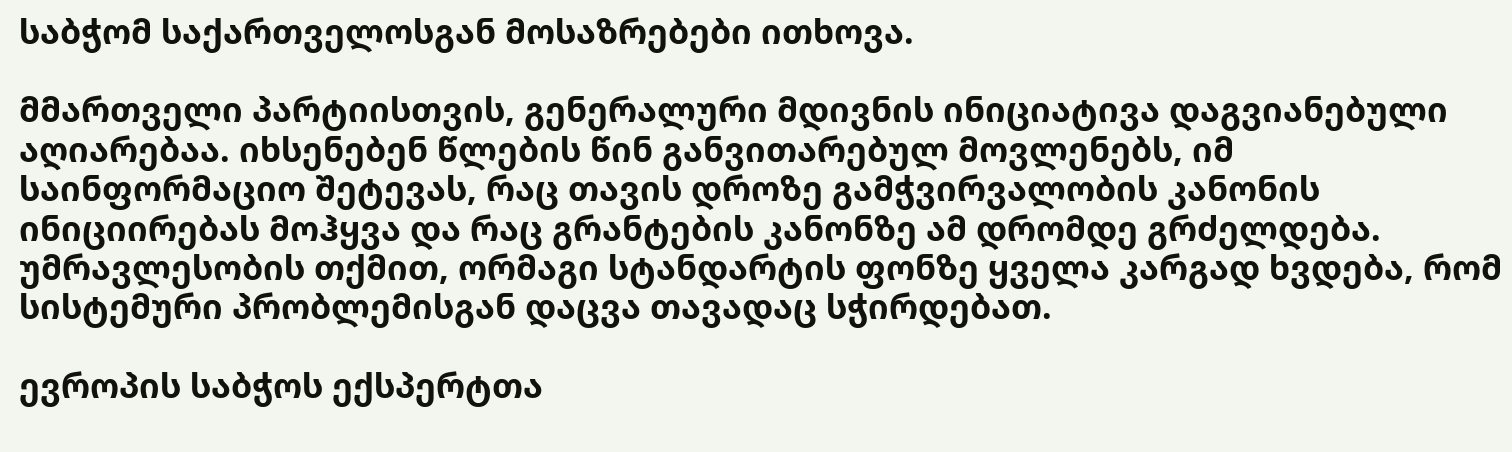საბჭომ საქართველოსგან მოსაზრებები ითხოვა.

მმართველი პარტიისთვის, გენერალური მდივნის ინიციატივა დაგვიანებული აღიარებაა. იხსენებენ წლების წინ განვითარებულ მოვლენებს, იმ საინფორმაციო შეტევას, რაც თავის დროზე გამჭვირვალობის კანონის ინიციირებას მოჰყვა და რაც გრანტების კანონზე ამ დრომდე გრძელდება. უმრავლესობის თქმით, ორმაგი სტანდარტის ფონზე ყველა კარგად ხვდება, რომ სისტემური პრობლემისგან დაცვა თავადაც სჭირდებათ.

ევროპის საბჭოს ექსპერტთა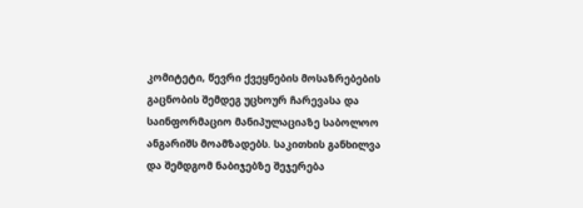კომიტეტი, წევრი ქვეყნების მოსაზრებების გაცნობის შემდეგ უცხოურ ჩარევასა და საინფორმაციო მანიპულაციაზე საბოლოო ანგარიშს მოამზადებს. საკითხის განხილვა და შემდგომ ნაბიჯებზე შეჯერება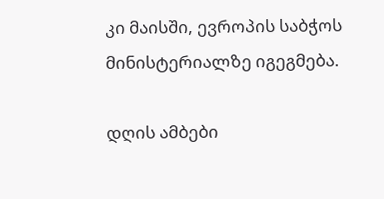კი მაისში, ევროპის საბჭოს მინისტერიალზე იგეგმება.

დღის ამბები